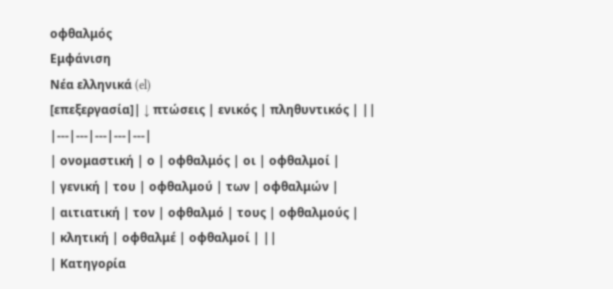οφθαλμός
Εμφάνιση
Νέα ελληνικά (el)
[επεξεργασία]| ↓ πτώσεις | ενικός | πληθυντικός | ||
|---|---|---|---|---|
| ονομαστική | ο | οφθαλμός | οι | οφθαλμοί |
| γενική | του | οφθαλμού | των | οφθαλμών |
| αιτιατική | τον | οφθαλμό | τους | οφθαλμούς |
| κλητική | οφθαλμέ | οφθαλμοί | ||
| Κατηγορία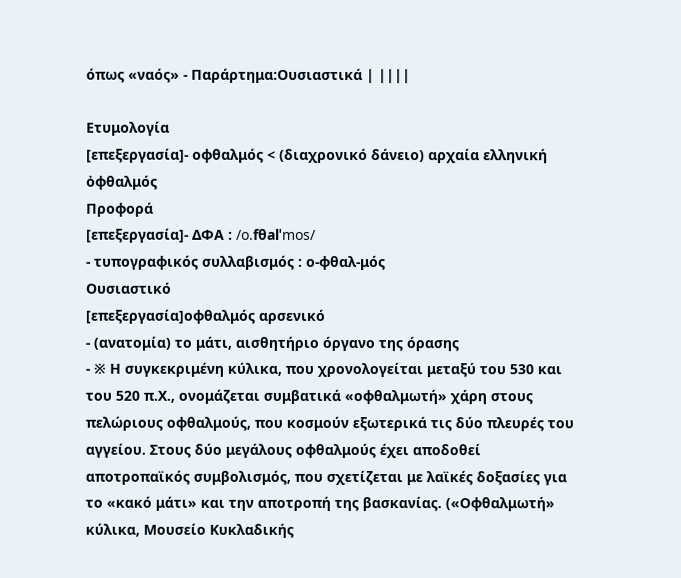όπως «ναός» - Παράρτημα:Ουσιαστικά | ||||

Ετυμολογία
[επεξεργασία]- οφθαλμός < (διαχρονικό δάνειο) αρχαία ελληνική ὀφθαλμός
Προφορά
[επεξεργασία]- ΔΦΑ : /o.fθalˈmos/
- τυπογραφικός συλλαβισμός : ο‐φθαλ‐μός
Ουσιαστικό
[επεξεργασία]οφθαλμός αρσενικό
- (ανατομία) το μάτι, αισθητήριο όργανο της όρασης
- ※ Η συγκεκριμένη κύλικα, που χρονολογείται μεταξύ του 530 και του 520 π.Χ., ονομάζεται συμβατικά «οφθαλμωτή» χάρη στους πελώριους οφθαλμούς, που κοσμούν εξωτερικά τις δύο πλευρές του αγγείου. Στους δύο μεγάλους οφθαλμούς έχει αποδοθεί αποτροπαϊκός συμβολισμός, που σχετίζεται με λαϊκές δοξασίες για το «κακό μάτι» και την αποτροπή της βασκανίας. («Οφθαλμωτή» κύλικα, Μουσείο Κυκλαδικής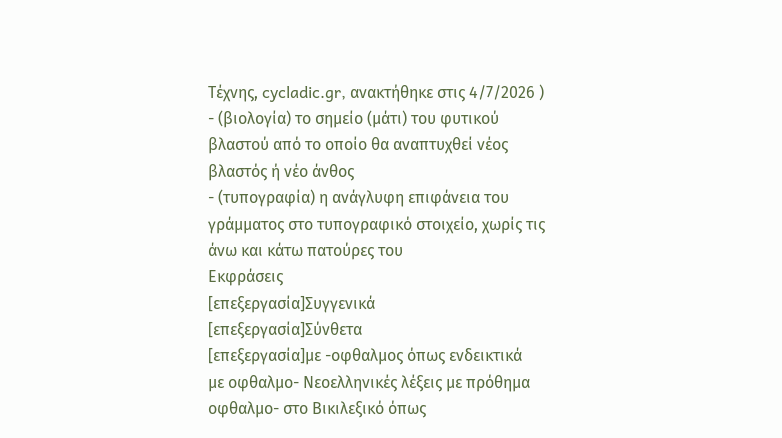Τέχνης, cycladic.gr, ανακτήθηκε στις 4/7/2026 )
- (βιολογία) το σημείο (μάτι) του φυτικού βλαστού από το οποίο θα αναπτυχθεί νέος βλαστός ή νέο άνθος
- (τυπογραφία) η ανάγλυφη επιφάνεια του γράμματος στο τυπογραφικό στοιχείο, χωρίς τις άνω και κάτω πατούρες του
Εκφράσεις
[επεξεργασία]Συγγενικά
[επεξεργασία]Σύνθετα
[επεξεργασία]με -οφθαλμος όπως ενδεικτικά
με οφθαλμο- Νεοελληνικές λέξεις με πρόθημα οφθαλμο- στο Βικιλεξικό όπως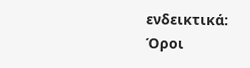ενδεικτικά:
Όροι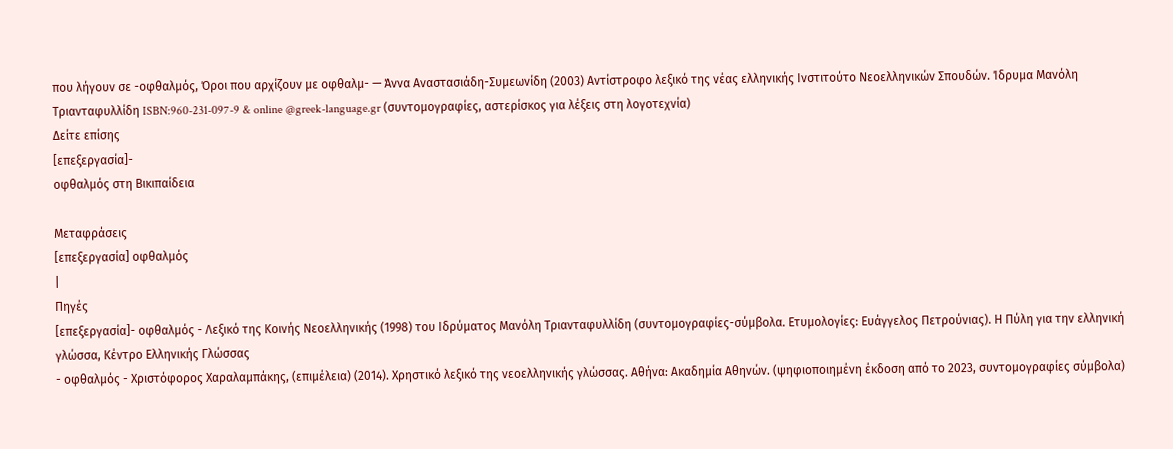που λήγουν σε -οφθαλμός, Όροι που αρχίζουν με οφθαλμ- — Άννα Αναστασιάδη-Συμεωνίδη (2003) Αντίστροφο λεξικό της νέας ελληνικής Ινστιτούτο Νεοελληνικών Σπουδών. Ίδρυμα Μανόλη Τριανταφυλλίδη ISBN:960-231-097-9 & online @greek-language.gr (συντομογραφίες, αστερίσκος για λέξεις στη λογοτεχνία)
Δείτε επίσης
[επεξεργασία]-
οφθαλμός στη Βικιπαίδεια

Μεταφράσεις
[επεξεργασία] οφθαλμός
|
Πηγές
[επεξεργασία]- οφθαλμός - Λεξικό της Κοινής Νεοελληνικής (1998) του Ιδρύματος Μανόλη Τριανταφυλλίδη (συντομογραφίες-σύμβολα. Ετυμολογίες: Ευάγγελος Πετρούνιας). Η Πύλη για την ελληνική γλώσσα, Κέντρο Ελληνικής Γλώσσας
- οφθαλμός - Χριστόφορος Χαραλαμπάκης, (επιμέλεια) (2014). Χρηστικό λεξικό της νεοελληνικής γλώσσας. Αθήνα: Ακαδημία Αθηνών. (ψηφιοποιημένη έκδοση από το 2023, συντομογραφίες σύμβολα)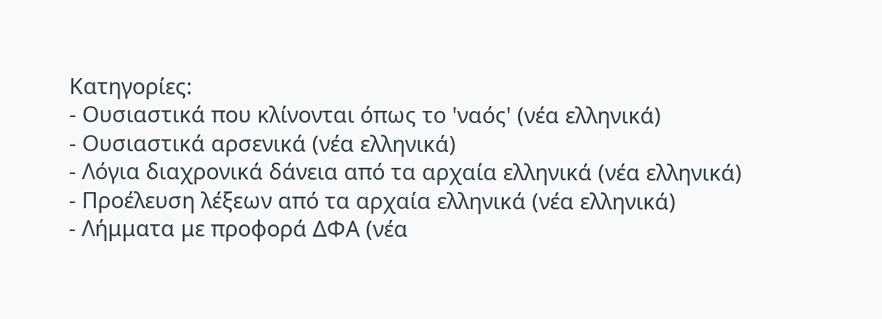Κατηγορίες:
- Ουσιαστικά που κλίνονται όπως το 'ναός' (νέα ελληνικά)
- Ουσιαστικά αρσενικά (νέα ελληνικά)
- Λόγια διαχρονικά δάνεια από τα αρχαία ελληνικά (νέα ελληνικά)
- Προέλευση λέξεων από τα αρχαία ελληνικά (νέα ελληνικά)
- Λήμματα με προφορά ΔΦΑ (νέα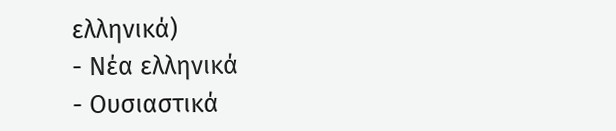ελληνικά)
- Νέα ελληνικά
- Ουσιαστικά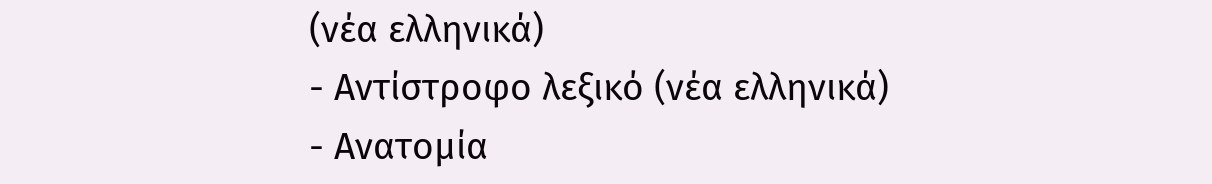(νέα ελληνικά)
- Αντίστροφο λεξικό (νέα ελληνικά)
- Ανατομία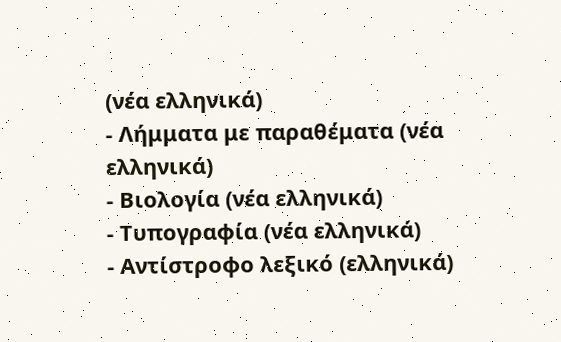(νέα ελληνικά)
- Λήμματα με παραθέματα (νέα ελληνικά)
- Βιολογία (νέα ελληνικά)
- Τυπογραφία (νέα ελληνικά)
- Αντίστροφο λεξικό (ελληνικά)